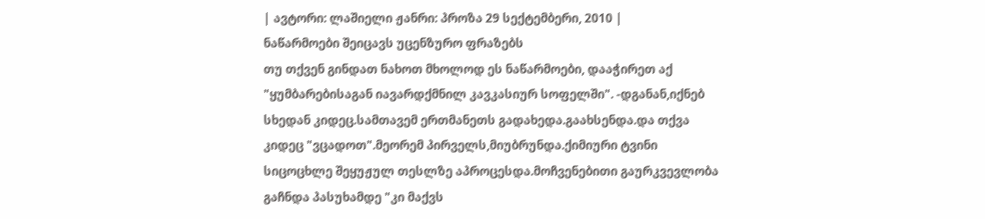| ავტორი: ლაშიელი ჟანრი: პროზა 29 სექტემბერი, 2010 |
ნაწარმოები შეიცავს უცენზურო ფრაზებს
თუ თქვენ გინდათ ნახოთ მხოლოდ ეს ნაწარმოები, დააჭირეთ აქ
"ყუმბარებისაგან იავარდქმნილ კავკასიურ სოფელში". -დგანან,იქნებ სხედან კიდეც.სამთავემ ერთმანეთს გადახედა.გაახსენდა.და თქვა კიდეც "ვცადოთ".მეორემ პირველს,მიუბრუნდა.ქიმიური ტვინი სიცოცხლე შეყუჟულ თესლზე აპროცესდა.მოჩვენებითი გაურკვევლობა გაჩნდა პასუხამდე "კი მაქვს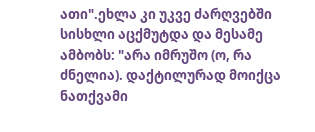ათი".ეხლა კი უკვე ძარღვებში სისხლი აცქმუტდა და მესამე ამბობს: "არა იმრუშო (ო, რა ძნელია). დაქტილურად მოიქცა ნათქვამი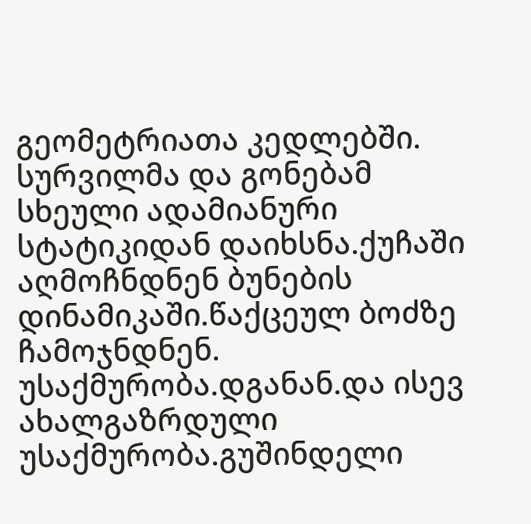გეომეტრიათა კედლებში. სურვილმა და გონებამ სხეული ადამიანური სტატიკიდან დაიხსნა.ქუჩაში აღმოჩნდნენ ბუნების დინამიკაში.წაქცეულ ბოძზე ჩამოჯნდნენ. უსაქმურობა.დგანან.და ისევ ახალგაზრდული უსაქმურობა.გუშინდელი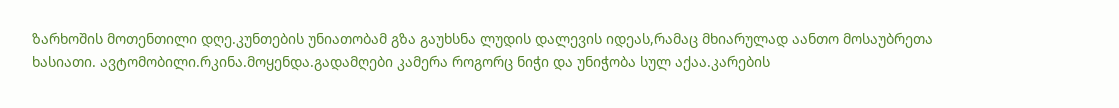ზარხოშის მოთენთილი დღე.კუნთების უნიათობამ გზა გაუხსნა ლუდის დალევის იდეას,რამაც მხიარულად აანთო მოსაუბრეთა ხასიათი. ავტომობილი.რკინა.მოყენდა.გადამღები კამერა როგორც ნიჭი და უნიჭობა სულ აქაა.კარების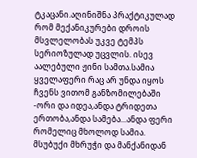ტკაცანი.აღინიშნა პრაქტიკულად რომ მექანიკურები დროის მსვლელობას უკვე ტემპს სერიოზულად უცვლის. ისევ აალებული ჟინი სამთა.სამია ყველაფერი რაც არ უნდა იყოს ჩვენს ვითომ განზომილებაში -ორი და იდეა,ანდა ტრიდეთა ერთობა,ანდა სამება...ანდა ფერი რომელიც მხოლოდ სამია. მსუბუქი მხრუჭი და მანქანიდან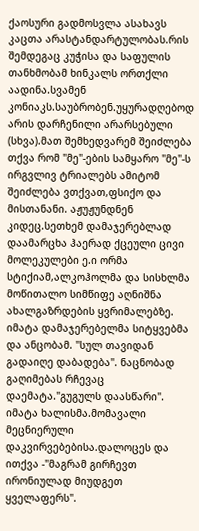ქაოსური გადმოსვლა ასახავს კაცთა არასტანდარტულობას.რის შემდეგაც კუჭისა და საფულის თანხმობამ ხინკალს ორთქლი აადინა.სვამენ კონიაკს.საუბრობენ.უყურადღებოდ არის დარჩენილი არარსებული (სხვა).მათ შემხედვარემ შეიძლება თქვა რომ "მე"-ების სამყარო "მე"-ს ირგვლივ ტრიალებს ამიტომ შეიძლება ვთქვათ,ფსიქო და მისთანანი. აჟუჟუნდნენ კიდეც.სეთხემ დამაჯერებლად დაამარცხა ჰაერად ქცეული ცივი მოლეკულები ე.ი ორმა სტიქიამ,ალკოჰოლმა და სისხლმა მოწითალო სიმწიფე აღნიშნა ახალგაზრდების ყვრიმალებზე. იმატა დამაჯერებელმა სიტყვებმა და ანცობამ. "სულ თავიდან გადაიღე დაბადება". ნაცნობად გაღიმებას რჩევაც დაემატა."გუგულს დაასწარი". იმატა ხალისმა.მომავალი მეცნიერული დაკვირვებებისა.დალოცეს და ითქვა -"მაგრამ გირჩევთ ირონიულად მიუდგეთ ყველაფერს".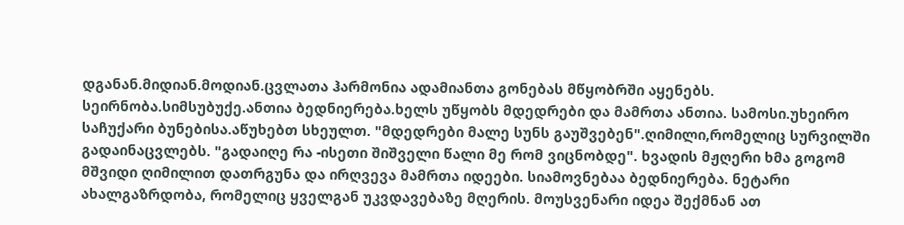დგანან.მიდიან.მოდიან.ცვლათა ჰარმონია ადამიანთა გონებას მწყობრში აყენებს. სეირნობა.სიმსუბუქე.ანთია ბედნიერება.ხელს უწყობს მდედრები და მამრთა ანთია. სამოსი.უხეირო საჩუქარი ბუნებისა.აწუხებთ სხეულთ. "მდედრები მალე სუნს გაუშვებენ".ღიმილი,რომელიც სურვილში გადაინაცვლებს. "გადაიღე რა -ისეთი შიშველი წალი მე რომ ვიცნობდე". ხვადის მჟღერი ხმა გოგომ მშვიდი ღიმილით დათრგუნა და ირღვევა მამრთა იდეები. სიამოვნებაა ბედნიერება. ნეტარი ახალგაზრდობა, რომელიც ყველგან უკვდავებაზე მღერის. მოუსვენარი იდეა შექმნან ათ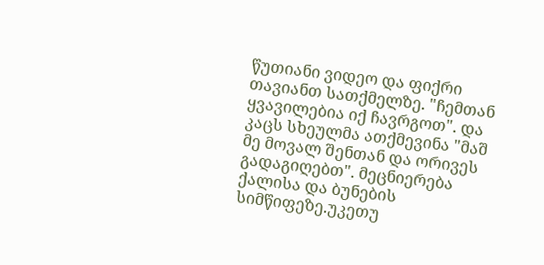წუთიანი ვიდეო და ფიქრი თავიანთ სათქმელზე. "ჩემთან ყვავილებია იქ ჩავრგოთ". და კაცს სხეულმა ათქმევინა "მაშ მე მოვალ შენთან და ორივეს გადაგიღებთ". მეცნიერება ქალისა და ბუნების სიმწიფეზე.უკეთუ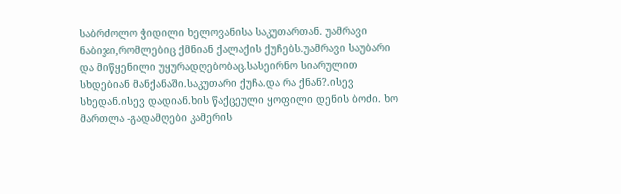საბრძოლო ჭიდილი ხელოვანისა საკუთართან. უამრავი ნაბიჯი,რომლებიც ქმნიან ქალაქის ქუჩებს.უამრავი საუბარი და მიწყენილი უყურადღებობაც.სასეირნო სიარულით სხდებიან მანქანაში.საკუთარი ქუჩა.და რა ქნან?.ისევ სხედან.ისევ დადიან.ხის წაქცეული ყოფილი დენის ბოძი. ხო მართლა -გადამღები კამერის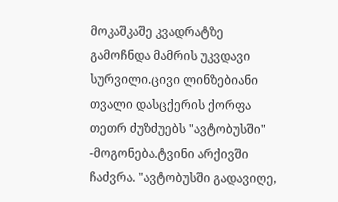მოკაშკაშე კვადრატზე გამოჩნდა მამრის უკვდავი სურვილი.ცივი ლინზებიანი თვალი დასცქერის ქორფა თეთრ ძუზძუებს "ავტობუსში" -მოგონება.ტვინი არქივში ჩაძვრა. "ავტობუსში გადავიღე,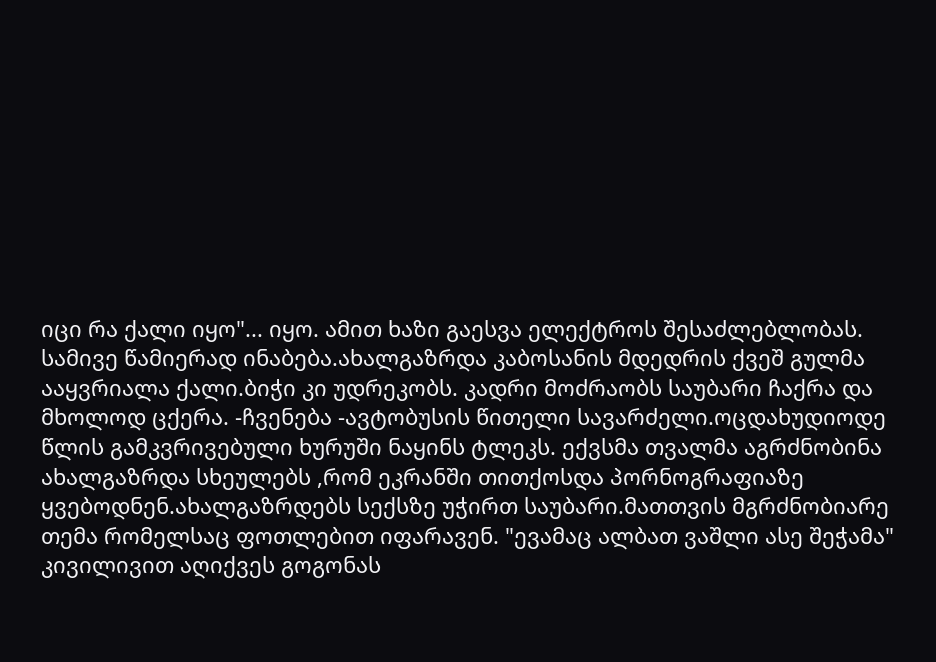იცი რა ქალი იყო"... იყო. ამით ხაზი გაესვა ელექტროს შესაძლებლობას. სამივე წამიერად ინაბება.ახალგაზრდა კაბოსანის მდედრის ქვეშ გულმა ააყვრიალა ქალი.ბიჭი კი უდრეკობს. კადრი მოძრაობს საუბარი ჩაქრა და მხოლოდ ცქერა. -ჩვენება -ავტობუსის წითელი სავარძელი.ოცდახუდიოდე წლის გამკვრივებული ხურუში ნაყინს ტლეკს. ექვსმა თვალმა აგრძნობინა ახალგაზრდა სხეულებს ,რომ ეკრანში თითქოსდა პორნოგრაფიაზე ყვებოდნენ.ახალგაზრდებს სექსზე უჭირთ საუბარი.მათთვის მგრძნობიარე თემა რომელსაც ფოთლებით იფარავენ. "ევამაც ალბათ ვაშლი ასე შეჭამა" კივილივით აღიქვეს გოგონას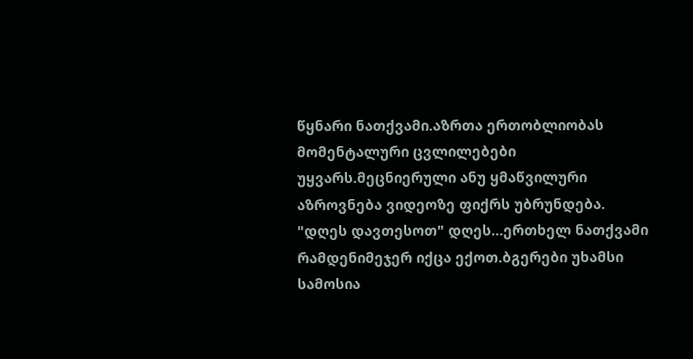წყნარი ნათქვამი.აზრთა ერთობლიობას მომენტალური ცვლილებები უყვარს.მეცნიერული ანუ ყმაწვილური აზროვნება ვიდეოზე ფიქრს უბრუნდება. "დღეს დავთესოთ" დღეს...ერთხელ ნათქვამი რამდენიმეჯერ იქცა ექოთ.ბგერები უხამსი სამოსია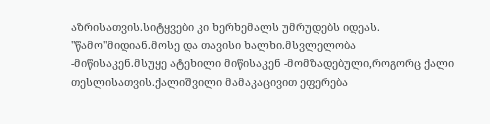აზრისათვის.სიტყვები კი ხერხემალს უმრუდებს იდეას. "წამო"მიდიან.მოსე და თავისი ხალხი.მსვლელობა -მიწისაკენ.მსუყე ატეხილი მიწისაკენ -მომზადებული,როგორც ქალი თესლისათვის.ქალიშვილი მამაკაცივით ეფერება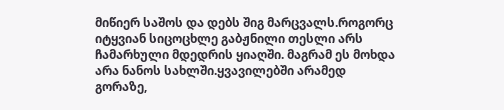მიწიერ საშოს და დებს შიგ მარცვალს.როგორც იტყვიან სიცოცხლე გაბჟნილი თესლი არს ჩამარხული მდედრის ყიაღში. მაგრამ ეს მოხდა არა ნანოს სახლში.ყვავილებში არამედ გორაზე,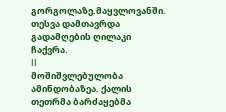გორგოლაზე.მაყვლოვანში. თესვა დამთავრდა გადამღების ღილაკი ჩაქვრა.
II
მოშიშვლებულობა ამინდობაზეა. ქალის თეთრმა ბარძაყებმა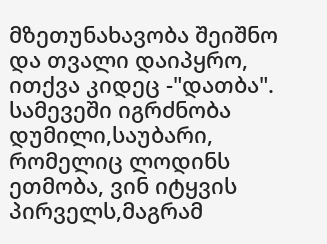მზეთუნახავობა შეიშნო და თვალი დაიპყრო, ითქვა კიდეც -"დათბა". სამევეში იგრძნობა დუმილი,საუბარი, რომელიც ლოდინს ეთმობა, ვინ იტყვის პირველს,მაგრამ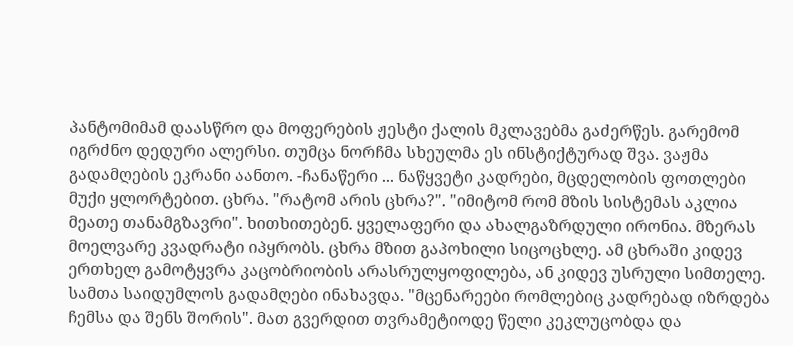პანტომიმამ დაასწრო და მოფერების ჟესტი ქალის მკლავებმა გაძერწეს. გარემომ იგრძნო დედური ალერსი. თუმცა ნორჩმა სხეულმა ეს ინსტიქტურად შვა. ვაჟმა გადამღების ეკრანი აანთო. -ჩანაწერი ... ნაწყვეტი კადრები, მცდელობის ფოთლები მუქი ყლორტებით. ცხრა. "რატომ არის ცხრა?". "იმიტომ რომ მზის სისტემას აკლია მეათე თანამგზავრი". ხითხითებენ. ყველაფერი და ახალგაზრდული ირონია. მზერას მოელვარე კვადრატი იპყრობს. ცხრა მზით გაპოხილი სიცოცხლე. ამ ცხრაში კიდევ ერთხელ გამოტყვრა კაცობრიობის არასრულყოფილება, ან კიდევ უსრული სიმთელე. სამთა საიდუმლოს გადამღები ინახავდა. "მცენარეები რომლებიც კადრებად იზრდება ჩემსა და შენს შორის". მათ გვერდით თვრამეტიოდე წელი კეკლუცობდა და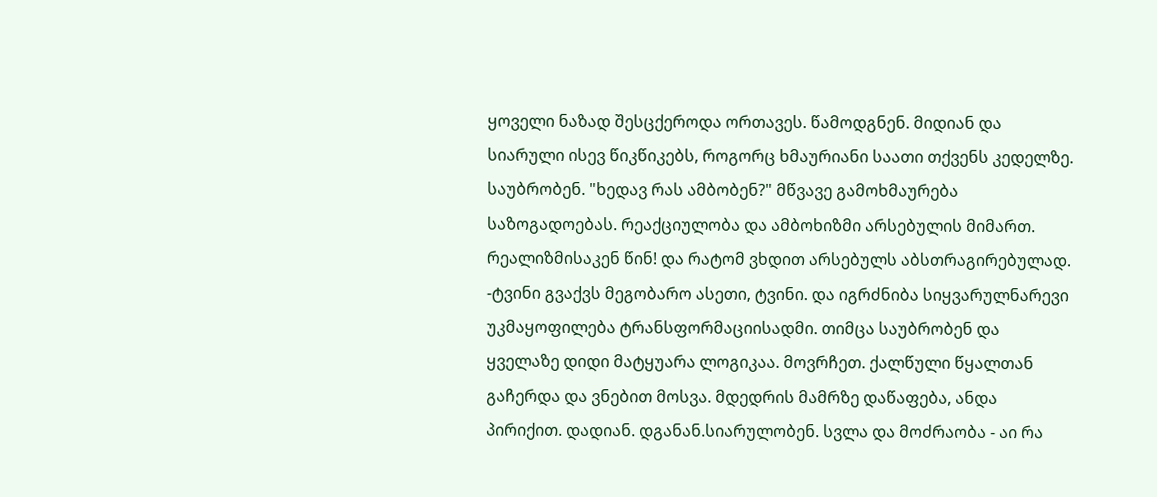ყოველი ნაზად შესცქეროდა ორთავეს. წამოდგნენ. მიდიან და სიარული ისევ წიკწიკებს, როგორც ხმაურიანი საათი თქვენს კედელზე. საუბრობენ. "ხედავ რას ამბობენ?" მწვავე გამოხმაურება საზოგადოებას. რეაქციულობა და ამბოხიზმი არსებულის მიმართ. რეალიზმისაკენ წინ! და რატომ ვხდით არსებულს აბსთრაგირებულად. -ტვინი გვაქვს მეგობარო ასეთი, ტვინი. და იგრძნიბა სიყვარულნარევი უკმაყოფილება ტრანსფორმაციისადმი. თიმცა საუბრობენ და ყველაზე დიდი მატყუარა ლოგიკაა. მოვრჩეთ. ქალწული წყალთან გაჩერდა და ვნებით მოსვა. მდედრის მამრზე დაწაფება, ანდა პირიქით. დადიან. დგანან.სიარულობენ. სვლა და მოძრაობა - აი რა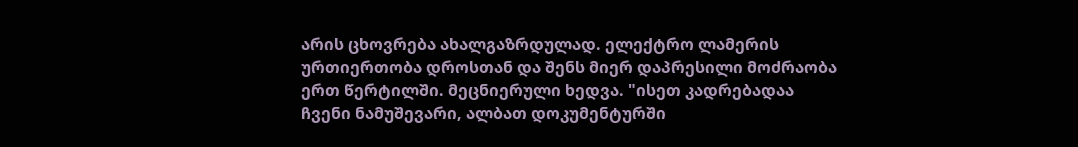არის ცხოვრება ახალგაზრდულად. ელექტრო ლამერის ურთიერთობა დროსთან და შენს მიერ დაპრესილი მოძრაობა ერთ წერტილში. მეცნიერული ხედვა. "ისეთ კადრებადაა ჩვენი ნამუშევარი, ალბათ დოკუმენტურში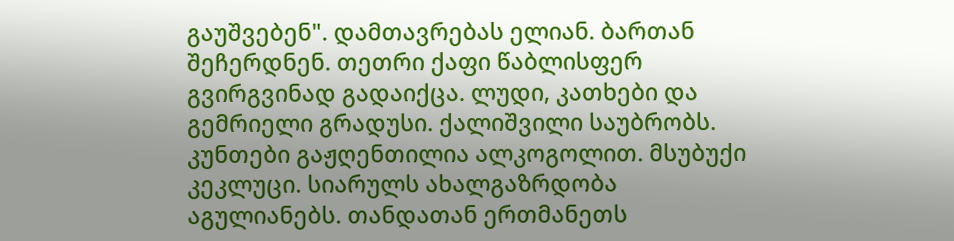გაუშვებენ". დამთავრებას ელიან. ბართან შეჩერდნენ. თეთრი ქაფი წაბლისფერ გვირგვინად გადაიქცა. ლუდი, კათხები და გემრიელი გრადუსი. ქალიშვილი საუბრობს. კუნთები გაჟღენთილია ალკოგოლით. მსუბუქი კეკლუცი. სიარულს ახალგაზრდობა აგულიანებს. თანდათან ერთმანეთს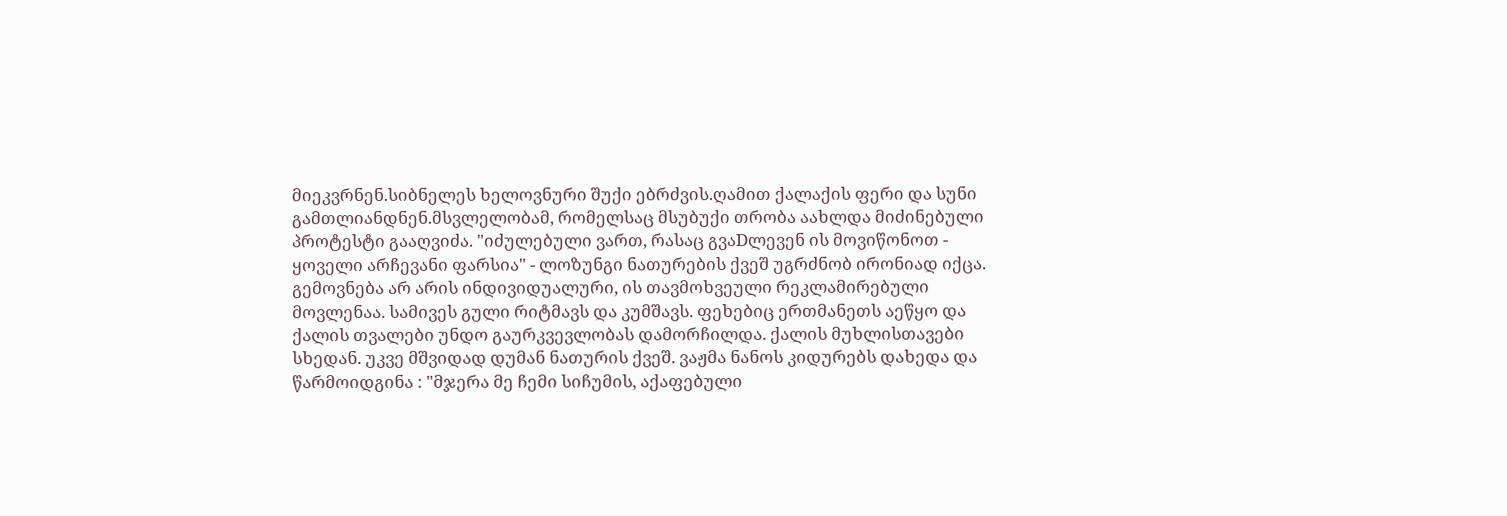მიეკვრნენ.სიბნელეს ხელოვნური შუქი ებრძვის.ღამით ქალაქის ფერი და სუნი გამთლიანდნენ.მსვლელობამ, რომელსაც მსუბუქი თრობა აახლდა მიძინებული პროტესტი გააღვიძა. "იძულებული ვართ, რასაც გვაDლევენ ის მოვიწონოთ - ყოველი არჩევანი ფარსია" - ლოზუნგი ნათურების ქვეშ უგრძნობ ირონიად იქცა. გემოვნება არ არის ინდივიდუალური, ის თავმოხვეული რეკლამირებული მოვლენაა. სამივეს გული რიტმავს და კუმშავს. ფეხებიც ერთმანეთს აეწყო და ქალის თვალები უნდო გაურკვევლობას დამორჩილდა. ქალის მუხლისთავები სხედან. უკვე მშვიდად დუმან ნათურის ქვეშ. ვაჟმა ნანოს კიდურებს დახედა და წარმოიდგინა : "მჯერა მე ჩემი სიჩუმის, აქაფებული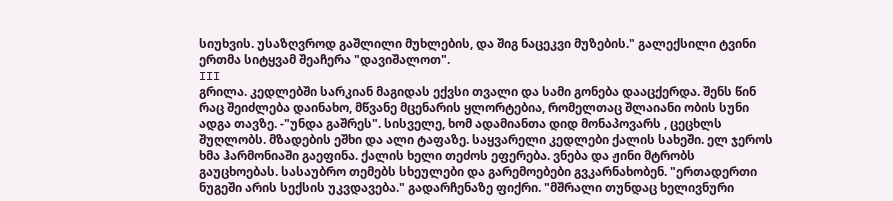სიუხვის. უსაზღვროდ გაშლილი მუხლების, და შიგ ნაცეკვი მუზების." გალექსილი ტვინი ერთმა სიტყვამ შეაჩერა "დავიშალოთ".
III
გრილა. კედლებში სარკიან მაგიდას ექვსი თვალი და სამი გონება დააცქერდა. შენს წინ რაც შეიძლება დაინახო, მწვანე მცენარის ყლორტებია, რომელთაც შლაიანი ობის სუნი ადგა თავზე. -"უნდა გაშრეს". სისველე, ხომ ადამიანთა დიდ მონაპოვარს , ცეცხლს შუღლობს. მზადების ეშხი და ალი ტაფაზე. საყვარელი კედლები ქალის სახეში. ელ ჯეროს ხმა ჰარმონიაში გაეფინა. ქალის ხელი თეძოს ეფერება. ვნება და ჟინი მტრობს გაუცხოებას. სასაუბრო თემებს სხეულები და გარემოებები გვკარნახობენ. "ერთადერთი ნუგეში არის სექსის უკვდავება." გადარჩენაზე ფიქრი. "მშრალი თუნდაც ხელივნური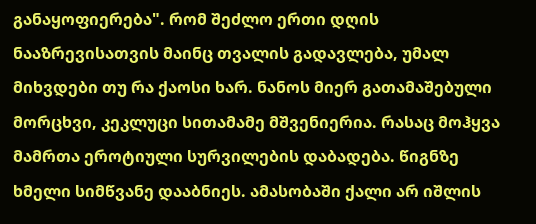განაყოფიერება". რომ შეძლო ერთი დღის ნააზრევისათვის მაინც თვალის გადავლება, უმალ მიხვდები თუ რა ქაოსი ხარ. ნანოს მიერ გათამაშებული მორცხვი, კეკლუცი სითამამე მშვენიერია. რასაც მოჰყვა მამრთა ეროტიული სურვილების დაბადება. წიგნზე ხმელი სიმწვანე დააბნიეს. ამასობაში ქალი არ იშლის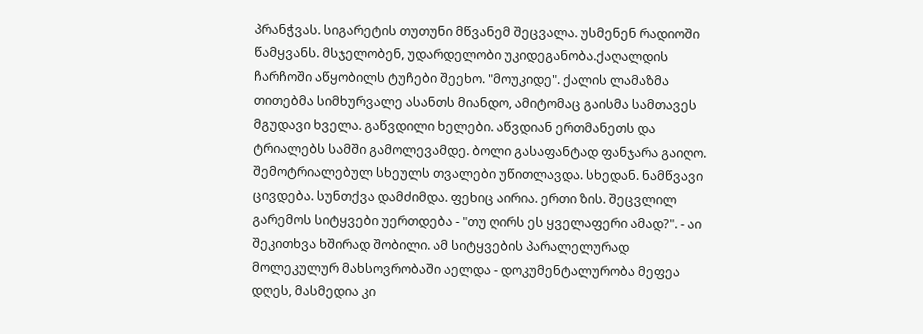პრანჭვას. სიგარეტის თუთუნი მწვანემ შეცვალა. უსმენენ რადიოში წამყვანს. მსჯელობენ, უდარდელობი უკიდეგანობა.ქაღალდის ჩარჩოში აწყობილს ტუჩები შეეხო. "მოუკიდე". ქალის ლამაზმა თითებმა სიმხურვალე ასანთს მიანდო, ამიტომაც გაისმა სამთავეს მგუდავი ხველა. გაწვდილი ხელები. აწვდიან ერთმანეთს და ტრიალებს სამში გამოლევამდე. ბოლი გასაფანტად ფანჯარა გაიღო. შემოტრიალებულ სხეულს თვალები უწითლავდა. სხედან. ნამწვავი ცივდება. სუნთქვა დამძიმდა. ფეხიც აირია. ერთი ზის. შეცვლილ გარემოს სიტყვები უერთდება - "თუ ღირს ეს ყველაფერი ამად?". - აი შეკითხვა ხშირად შობილი. ამ სიტყვების პარალელურად მოლეკულურ მახსოვრობაში აელდა - დოკუმენტალურობა მეფეა დღეს, მასმედია კი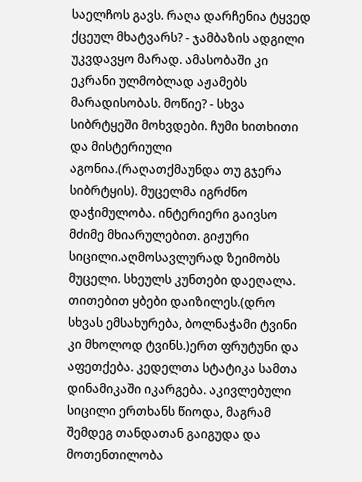საელჩოს გავს. რაღა დარჩენია ტყვედ ქცეულ მხატვარს? - ჯამბაზის ადგილი უკვდავყო მარად. ამასობაში კი ეკრანი ულმობლად აჟამებს მარადისობას. მოწიე? - სხვა სიბრტყეში მოხვდები. ჩუმი ხითხითი და მისტერიული აგონია.(რაღათქმაუნდა თუ გჯერა სიბრტყის). მუცელმა იგრძნო დაჭიმულობა. ინტერიერი გაივსო მძიმე მხიარულებით. გიჟური სიცილი.აღმოსავლურად ზეიმობს მუცელი. სხეულს კუნთები დაეღალა. თითებით ყბები დაიზილეს.(დრო სხვას ემსახურება, ბოლნაჭამი ტვინი კი მხოლოდ ტვინს.)ერთ ფრუტუნი და აფეთქება. კედელთა სტატიკა სამთა დინამიკაში იკარგება. აკივლებული სიცილი ერთხანს წიოდა, მაგრამ შემდეგ თანდათან გაიგუდა და მოთენთილობა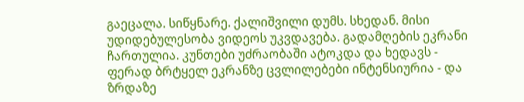გაეცალა. სიწყნარე. ქალიშვილი დუმს. სხედან. მისი უდიდებულესობა ვიდეოს უკვდავება. გადამღების ეკრანი ჩართულია. კუნთები უძრაობაში ატოკდა და ხედავს - ფერად ბრტყელ ეკრანზე ცვლილებები ინტენსიურია - და ზრდაზე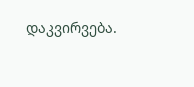დაკვირვება.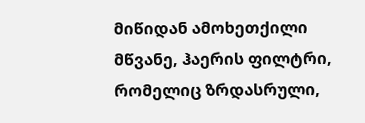მიწიდან ამოხეთქილი მწვანე, ჰაერის ფილტრი, რომელიც ზრდასრული,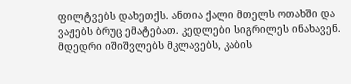ფილტვებს დახეთქს. ანთია ქალი მთელს ოთახში და ვაჟებს ბრუც ემატებათ. კედლები სიგრილეს ინახავენ. მდედრი იშიშვლებს მკლავებს, კაბის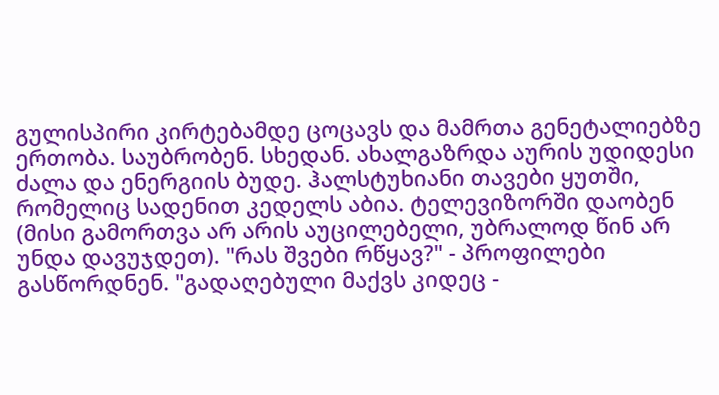გულისპირი კირტებამდე ცოცავს და მამრთა გენეტალიებზე ერთობა. საუბრობენ. სხედან. ახალგაზრდა აურის უდიდესი ძალა და ენერგიის ბუდე. ჰალსტუხიანი თავები ყუთში, რომელიც სადენით კედელს აბია. ტელევიზორში დაობენ (მისი გამორთვა არ არის აუცილებელი, უბრალოდ წინ არ უნდა დავუჯდეთ). "რას შვები რწყავ?" - პროფილები გასწორდნენ. "გადაღებული მაქვს კიდეც -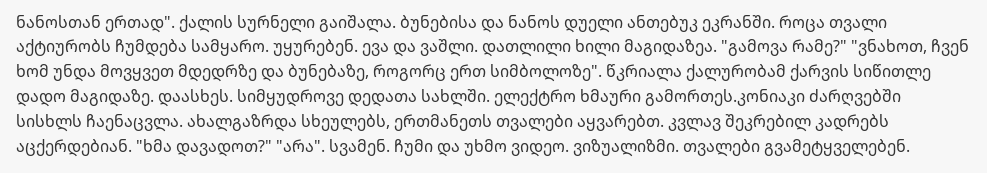ნანოსთან ერთად". ქალის სურნელი გაიშალა. ბუნებისა და ნანოს დუელი ანთებუკ ეკრანში. როცა თვალი აქტიურობს ჩუმდება სამყარო. უყურებენ. ევა და ვაშლი. დათლილი ხილი მაგიდაზეა. "გამოვა რამე?" "ვნახოთ, ჩვენ ხომ უნდა მოვყვეთ მდედრზე და ბუნებაზე, როგორც ერთ სიმბოლოზე". წკრიალა ქალურობამ ქარვის სიწითლე დადო მაგიდაზე. დაასხეს. სიმყუდროვე დედათა სახლში. ელექტრო ხმაური გამორთეს.კონიაკი ძარღვებში სისხლს ჩაენაცვლა. ახალგაზრდა სხეულებს, ერთმანეთს თვალები აყვარებთ. კვლავ შეკრებილ კადრებს აცქერდებიან. "ხმა დავადოთ?" "არა". სვამენ. ჩუმი და უხმო ვიდეო. ვიზუალიზმი. თვალები გვამეტყველებენ.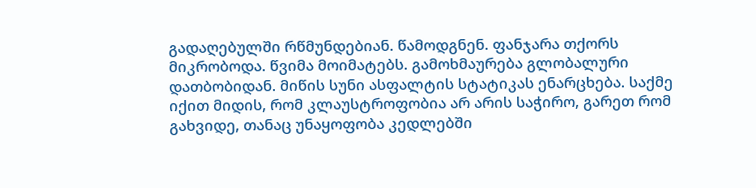გადაღებულში რწმუნდებიან. წამოდგნენ. ფანჯარა თქორს მიკრობოდა. წვიმა მოიმატებს. გამოხმაურება გლობალური დათბობიდან. მიწის სუნი ასფალტის სტატიკას ენარცხება. საქმე იქით მიდის, რომ კლაუსტროფობია არ არის საჭირო, გარეთ რომ გახვიდე, თანაც უნაყოფობა კედლებში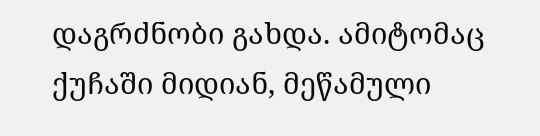დაგრძნობი გახდა. ამიტომაც ქუჩაში მიდიან, მეწამული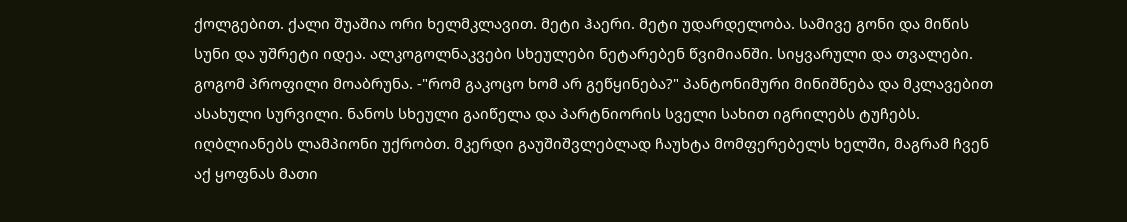ქოლგებით. ქალი შუაშია ორი ხელმკლავით. მეტი ჰაერი. მეტი უდარდელობა. სამივე გონი და მიწის სუნი და უშრეტი იდეა. ალკოგოლნაკვები სხეულები ნეტარებენ წვიმიანში. სიყვარული და თვალები. გოგომ პროფილი მოაბრუნა. -"რომ გაკოცო ხომ არ გეწყინება?" პანტონიმური მინიშნება და მკლავებით ასახული სურვილი. ნანოს სხეული გაიწელა და პარტნიორის სველი სახით იგრილებს ტუჩებს. იღბლიანებს ლამპიონი უქრობთ. მკერდი გაუშიშვლებლად ჩაუხტა მომფერებელს ხელში, მაგრამ ჩვენ აქ ყოფნას მათი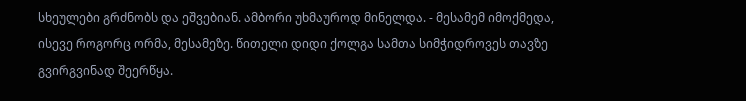სხეულები გრძნობს და ეშვებიან. ამბორი უხმაუროდ მინელდა. - მესამემ იმოქმედა, ისევე როგორც ორმა, მესამეზე. წითელი დიდი ქოლგა სამთა სიმჭიდროვეს თავზე გვირგვინად შეერწყა.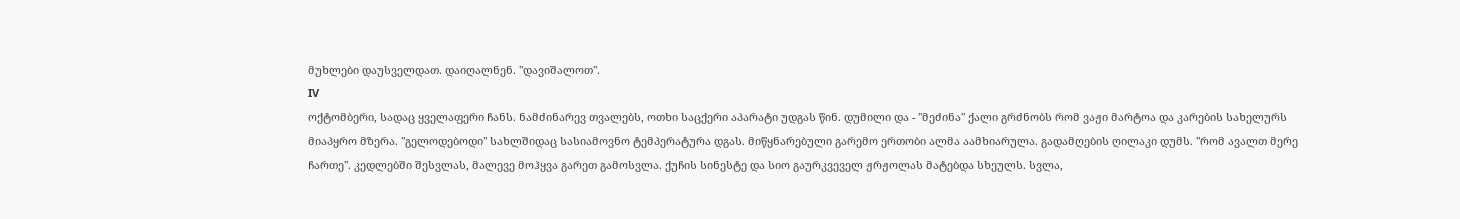მუხლები დაუსველდათ. დაიღალნენ. "დავიშალოთ".
IV
ოქტომბერი, სადაც ყველაფერი ჩანს. ნამძინარევ თვალებს, ოთხი საცქერი აპარატი უდგას წინ. დუმილი და - "მეძინა" ქალი გრძნობს რომ ვაჟი მარტოა და კარების სახელურს მიაპყრო მზერა. "გელოდებოდი" სახლშიდაც სასიამოვნო ტემპერატურა დგას. მიწყნარებული გარემო ერთობი ალმა აამხიარულა. გადამღების ღილაკი დუმს. "რომ ავალთ მერე ჩართე". კედლებში შესვლას, მალევე მოჰყვა გარეთ გამოსვლა. ქუჩის სინესტე და სიო გაურკვეველ ჟრჟოლას მატებდა სხეულს. სვლა,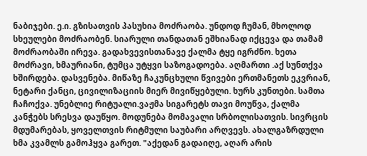ნაბიჯები. ე.ი. გზისათვის პასუხია მოძრაობა. უნდოდ ჩუმან, მხოლოდ სხეულები მოძრაობენ. სიარული თანდათან ეშხიანად იქცევა და თამამ მოძრაობაში ირევა. გადახვევისთანავე ქალმა ტყე იგრძნო. ხეთა მოძრავი, ხმაურიანი, ტუმცა უტყვი საზოგადოება. აღმართი .აქ სუნთქვა ხშირდება. დასვენება. მიწაზე ჩაკუნცხული წვივები ერთმანეთს ეკვრიან, ნეტარი ქანცი, ცივილიზაციის მიერ მივიწყებული. ხურს კუნთები. სამთა ჩაჩოქვა. უნებლიე რიტუალი.ვაჟმა სიგარეტს თავი მოუწვა, ქალმა კანჭებს სრესვა დაუწყო. მოდუნება მომავალი სრბოლისათვის. სივრცის მდუმარებას, ყოველთვის რიტმული საუბარი არღვევს. ახალგაზრდული ხმა კვამლს გამოჰყვა გარეთ. "აქედან გადაიღე, აღარ არის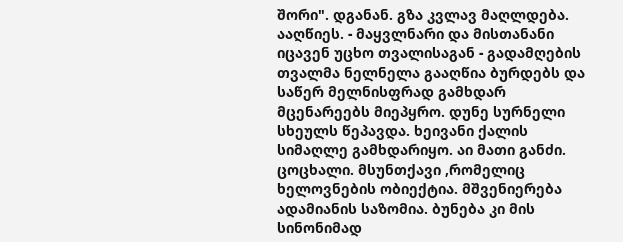შორი". დგანან. გზა კვლავ მაღლდება. ააღწიეს. - მაყვლნარი და მისთანანი იცავენ უცხო თვალისაგან - გადამღების თვალმა ნელნელა გააღწია ბურდებს და საწერ მელნისფრად გამხდარ მცენარეებს მიეპყრო. დუნე სურნელი სხეულს წეპავდა. ხეივანი ქალის სიმაღლე გამხდარიყო. აი მათი განძი. ცოცხალი. მსუნთქავი ,რომელიც ხელოვნების ობიექტია. მშვენიერება ადამიანის საზომია. ბუნება კი მის სინონიმად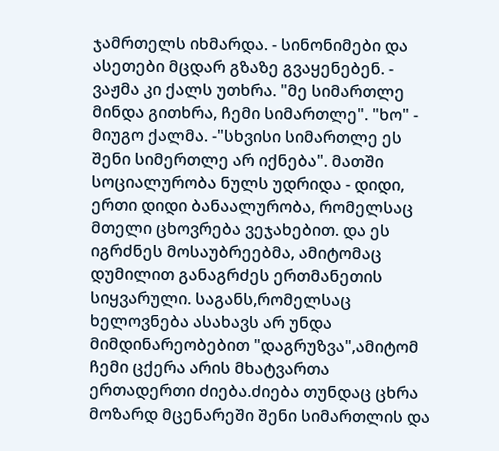ჯამრთელს იხმარდა. - სინონიმები და ასეთები მცდარ გზაზე გვაყენებენ. - ვაჟმა კი ქალს უთხრა. "მე სიმართლე მინდა გითხრა, ჩემი სიმართლე". "ხო" - მიუგო ქალმა. -"სხვისი სიმართლე ეს შენი სიმერთლე არ იქნება". მათში სოციალურობა ნულს უდრიდა - დიდი, ერთი დიდი ბანაალურობა, რომელსაც მთელი ცხოვრება ვეჯახებით. და ეს იგრძნეს მოსაუბრეებმა, ამიტომაც დუმილით განაგრძეს ერთმანეთის სიყვარული. საგანს,რომელსაც ხელოვნება ასახავს არ უნდა მიმდინარეობებით "დაგრუზვა",ამიტომ ჩემი ცქერა არის მხატვართა ერთადერთი ძიება.ძიება თუნდაც ცხრა მოზარდ მცენარეში შენი სიმართლის და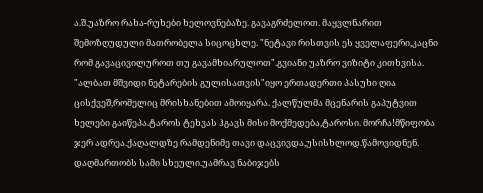ა.შ.უაზრო რახა-რუხები ხელოვნებაზე. გავაგრძელოთ. მაყვლნარით შემოზღუდული მათრობელა სიცოცხლე. "ნეტავი რისთვის ეს ყველაფერი,კაცნი რომ გავაცივილუროთ თუ გავამხიარულოთ".გვიანი უაზრო ვიზიტი კითხვისა. "ალბათ მშვიდი ნეტარების გულისათვის"იყო ერთადერთი პასუხი ღია ცისქვეშ,რომელიც მრისხანებით ამოიყარა. ქალწულმა მცენარის გაპუტვით ხელები გაიწეპა.ტაროს ტეხვას ჰგავს მისი მოქმედება,ტაროსი. მორჩა!მწიფობა ჯერ ადრეა.ქაღალდზე რამდენიმე თავი დაცვივდა,უსისხლოდ.წამოვიდნენ. დაღმართობს სამი სხეული.უამრავ ნაბიჯებს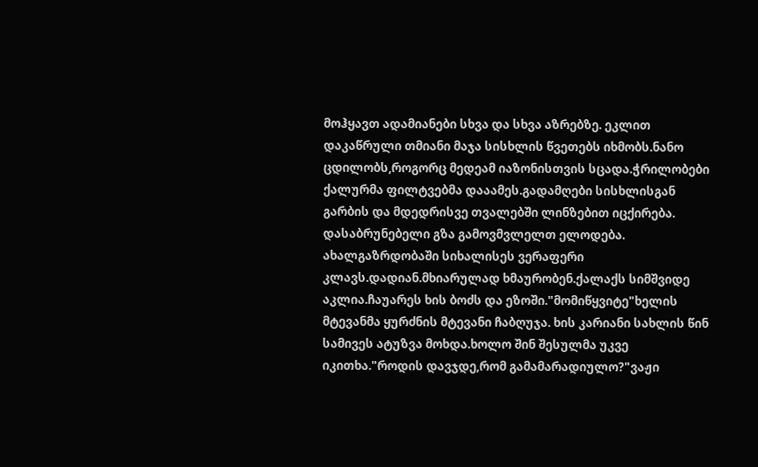მოჰყავთ ადამიანები სხვა და სხვა აზრებზე. ეკლით დაკაწრული თმიანი მაჯა სისხლის წვეთებს იხმობს.ნანო ცდილობს,როგორც მედეამ იაზონისთვის სცადა.ჭრილობები ქალურმა ფილტვებმა დააამეს.გადამღები სისხლისგან გარბის და მდედრისვე თვალებში ლინზებით იცქირება. დასაბრუნებელი გზა გამოვმვლელთ ელოდება. ახალგაზრდობაში სიხალისეს ვერაფერი კლავს.დადიან.მხიარულად ხმაურობენ.ქალაქს სიმშვიდე აკლია.ჩაუარეს ხის ბოძს და ეზოში."მომიწყვიტე"ხელის მტევანმა ყურძნის მტევანი ჩაბღუჯა. ხის კარიანი სახლის წინ სამივეს ატუზვა მოხდა.ხოლო შინ შესულმა უკვე იკითხა."როდის დავჯდე,რომ გამამარადიულო?"ვაჟი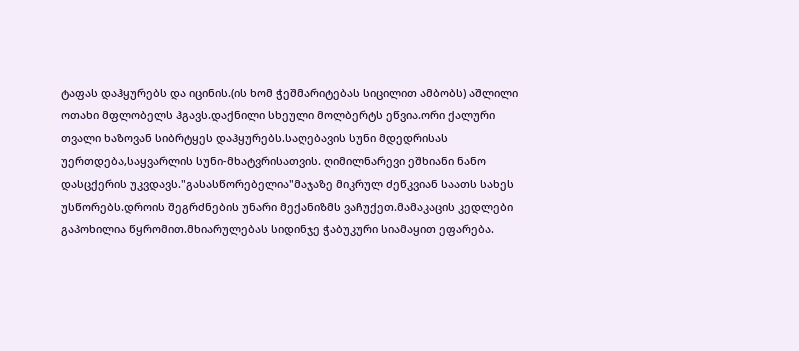ტაფას დაჰყურებს და იცინის.(ის ხომ ჭეშმარიტებას სიცილით ამბობს) აშლილი ოთახი მფლობელს ჰგავს.დაქნილი სხეული მოლბერტს ეწვია.ორი ქალური თვალი ხაზოვან სიბრტყეს დაჰყურებს.საღებავის სუნი მდედრისას უერთდება,საყვარლის სუნი-მხატვრისათვის. ღიმილნარევი ეშხიანი ნანო დასცქერის უკვდავს."გასასწორებელია"მაჯაზე მიკრულ ძეწკვიან საათს სახეს უსწორებს.დროის შეგრძნების უნარი მექანიზმს ვაჩუქეთ.მამაკაცის კედლები გაპოხილია წყრომით.მხიარულებას სიდინჯე ჭაბუკური სიამაყით ეფარება.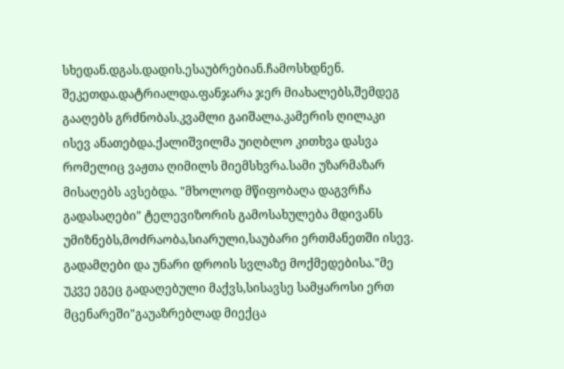სხედან.დგას.დადის.ესაუბრებიან.ჩამოსხდნენ. შეკეთდა.დატრიალდა.ფანჯარა ჯერ მიახალებს,შემდეგ გააღებს გრძნობას.კვამლი გაიშალა.კამერის ღილაკი ისევ ანათებდა.ქალიშვილმა უიღბლო კითხვა დასვა რომელიც ვაჟთა ღიმილს მიემსხვრა.სამი უზარმაზარ მისაღებს ავსებდა. "მხოლოდ მწიფობაღა დაგვრჩა გადასაღები" ტელევიზორის გამოსახულება მდივანს უმიზნებს,მოძრაობა,სიარული,საუბარი ერთმანეთში ისევ. გადამღები და უნარი დროის სვლაზე მოქმედებისა."მე უკვე ეგეც გადაღებული მაქვს,სისავსე სამყაროსი ერთ მცენარეში"გაუაზრებლად მიექცა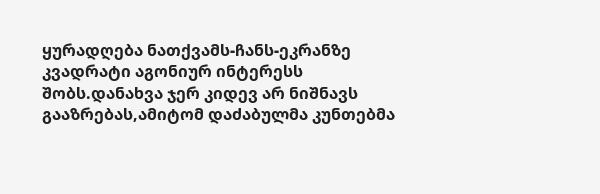ყურადღება ნათქვამს-ჩანს-ეკრანზე კვადრატი აგონიურ ინტერესს შობს.დანახვა ჯერ კიდევ არ ნიშნავს გააზრებას,ამიტომ დაძაბულმა კუნთებმა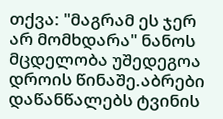თქვა: "მაგრამ ეს ჯერ არ მომხდარა" ნანოს მცდელობა უშედეგოა დროის წინაშე.აბრები დაწანწალებს ტვინის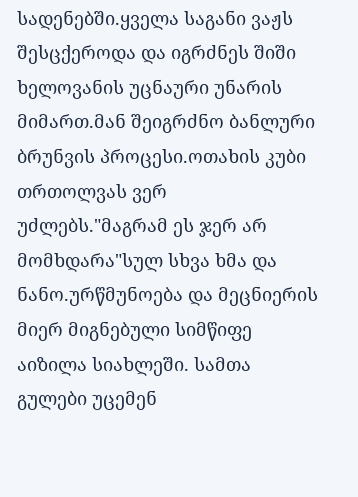სადენებში.ყველა საგანი ვაჟს შესცქეროდა და იგრძნეს შიში ხელოვანის უცნაური უნარის მიმართ.მან შეიგრძნო ბანლური ბრუნვის პროცესი.ოთახის კუბი თრთოლვას ვერ უძლებს."მაგრამ ეს ჯერ არ მომხდარა"სულ სხვა ხმა და ნანო.ურწმუნოება და მეცნიერის მიერ მიგნებული სიმწიფე აიზილა სიახლეში. სამთა გულები უცემენ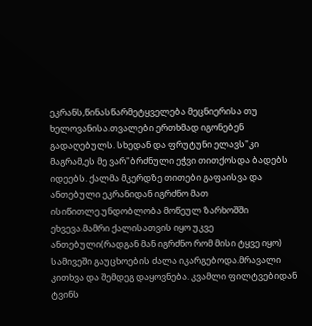ეკრანს,წინასწარმეტყველება მეცნიერისა თუ ხელოვანისა.თვალები ერთხმად იგონებენ გადაღებულს. სხედან და ფრუტუნი ელავს"კი მაგრამ,ეს მე ვარ"ბრძნული ეჭვი თითქოსდა ბადებს იდეებს. ქალმა მკერდზე თითები გაფაისვა და ანთებული ეკრანიდან იგრძნო მათ ისიწითლე.უნდობლობა მოწეულ ზარხოშში ეხვევა.მამრი ქალისათვის იყო უკვე ანთებული(რადგან მან იგრძნო რომ მისი ტყვე იყო) სამივეში გაუცხოების ძალა იკარგებოდა.მრავალი კითხვა და შემდეგ დაყოვნება. კვამლი ფილტვებიდან ტვინს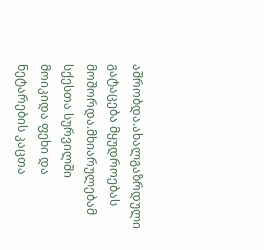აშრობდა.ახალგაზრდული გატაცება მყუდროებას მოშორდა.მხიარულებამ სქესთა სურვილში მოიკიდა ფეხი და ნეტარების კაცთა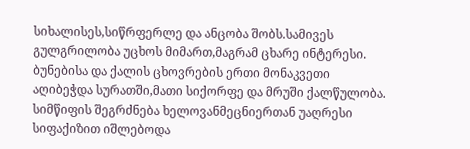სიხალისეს,სიწრფერლე და ანცობა შობს.სამივეს გულგრილობა უცხოს მიმართ,მაგრამ ცხარე ინტერესი. ბუნებისა და ქალის ცხოვრების ერთი მონაკვეთი აღიბეჭდა სურათში,მათი სიქორფე და მრუში ქალწულობა. სიმწიფის შეგრძნება ხელოვანმეცნიერთან უაღრესი სიფაქიზით იშლებოდა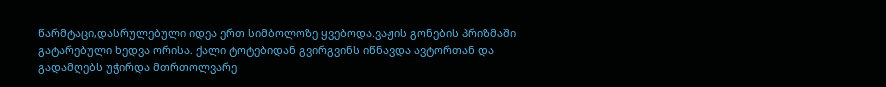წარმტაცი,დასრულებული იდეა ერთ სიმბოლოზე ყვებოდა.ვაჟის გონების პრიზმაში გატარებული ხედვა ორისა. ქალი ტოტებიდან გვირგვინს იწნავდა ავტორთან და გადამღებს უჭირდა მთრთოლვარე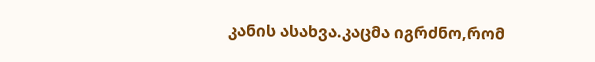კანის ასახვა.კაცმა იგრძნო,რომ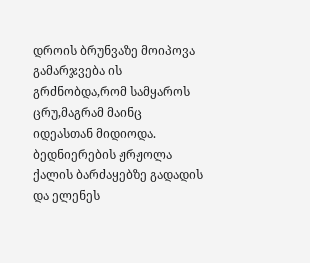დროის ბრუნვაზე მოიპოვა გამარჯვება ის გრძნობდა,რომ სამყაროს ცრუ,მაგრამ მაინც იდეასთან მიდიოდა. ბედნიერების ჟრჟოლა ქალის ბარძაყებზე გადადის და ელენეს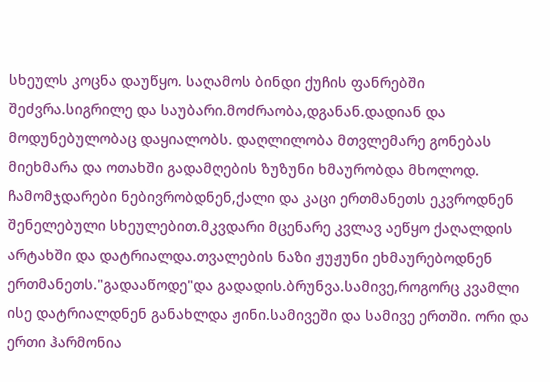სხეულს კოცნა დაუწყო. საღამოს ბინდი ქუჩის ფანრებში შეძვრა.სიგრილე და საუბარი.მოძრაობა,დგანან.დადიან და მოდუნებულობაც დაყიალობს. დაღლილობა მთვლემარე გონებას მიეხმარა და ოთახში გადამღების ზუზუნი ხმაურობდა მხოლოდ. ჩამომჯდარები ნებივრობდნენ,ქალი და კაცი ერთმანეთს ეკვროდნენ შენელებული სხეულებით.მკვდარი მცენარე კვლავ აეწყო ქაღალდის არტახში და დატრიალდა.თვალების ნაზი ჟუჟუნი ეხმაურებოდნენ ერთმანეთს."გადააწოდე"და გადადის.ბრუნვა.სამივე,როგორც კვამლი ისე დატრიალდნენ განახლდა ჟინი.სამივეში და სამივე ერთში. ორი და ერთი ჰარმონია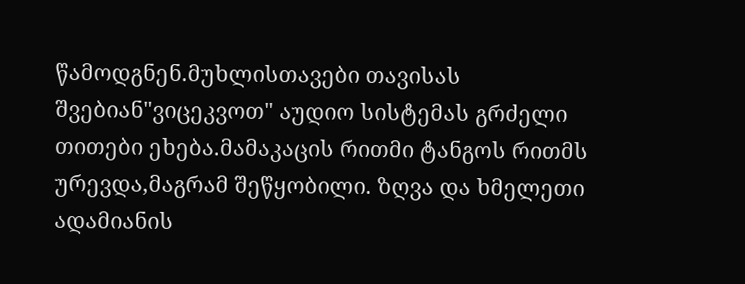წამოდგნენ.მუხლისთავები თავისას შვებიან"ვიცეკვოთ" აუდიო სისტემას გრძელი თითები ეხება.მამაკაცის რითმი ტანგოს რითმს ურევდა,მაგრამ შეწყობილი. ზღვა და ხმელეთი ადამიანის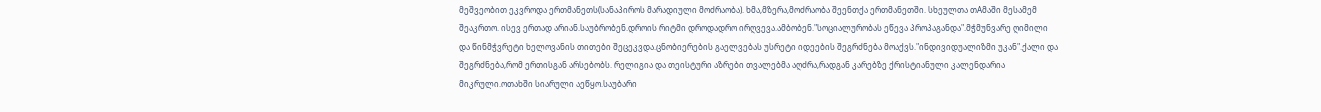მეშვეობით ეკვროდა ერთმანეთს(სანაპიროს მარადიული მოძრაობა). ხმა,მზერა,მოძრაობა შეენთქა ერთმანეთში. სხეულთა თAმაში მესამემ შეაკრთო. ისევ ერთად არიან.საუბრობენ.დროის რიტმი დროდადრო ირღვევა.ამბობენ."სოციალურობას ეწევა პროპაგანდა".მჭმუნვარე ღიმილი და წინმჭვრეტი ხელოვანის თითები შეცეკვდა.ცნობიერების გაელვებას უსრეტი იდეების შეგრძნება მოაქვს."ინდივიდუალიზმი უკან".ქალი და შეგრძნება,რომ ერთისგან არსებობს. რელიგია და თეისტური აზრები თვალებმა აღძრა,რადგან კარებზე ქრისტიანული კალენდარია მიკრული.ოთახში სიარული აეწყო.საუბარი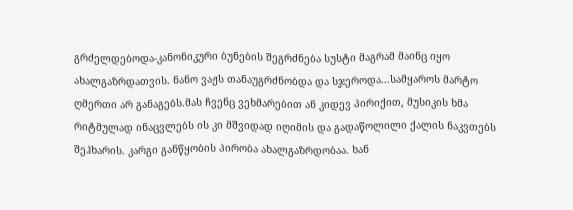გრძელდებოდა-კანონიკური ბუნების შეგრძნება სუსტი მაგრამ მაინც იყო ახალგაზრდათვის. ნანო ვაჟს თანაუგრძნობდა და სჯეროდა...სამყაროს მარტო ღმერთი არ განაგებს.მას ჩვენც ვეხმარებით ან კიდევ პირიქით, მუსიკის ხმა რიტმულად ინაცვლებს ის კი მშვიდად იღიმის და გადაწოლილი ქალის ნაკვთებს შეჰხარის. კარგი განწყობის პირობა ახალგაზრდობაა. ხან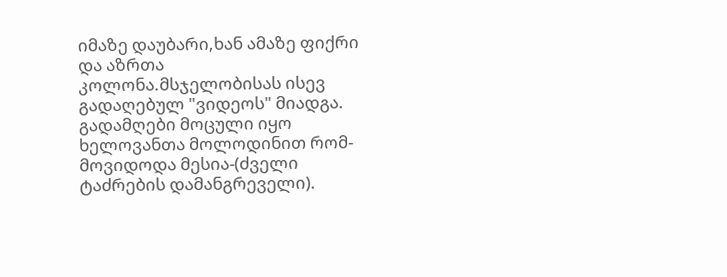იმაზე დაუბარი,ხან ამაზე ფიქრი და აზრთა კოლონა.მსჯელობისას ისევ გადაღებულ "ვიდეოს" მიადგა. გადამღები მოცული იყო ხელოვანთა მოლოდინით რომ-მოვიდოდა მესია-(ძველი ტაძრების დამანგრეველი).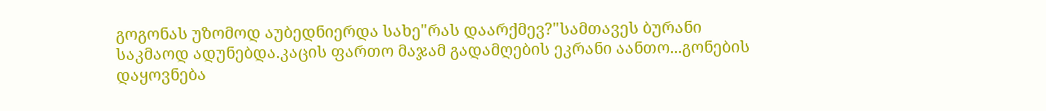გოგონას უზომოდ აუბედნიერდა სახე"რას დაარქმევ?"სამთავეს ბურანი საკმაოდ ადუნებდა.კაცის ფართო მაჯამ გადამღების ეკრანი აანთო...გონების დაყოვნება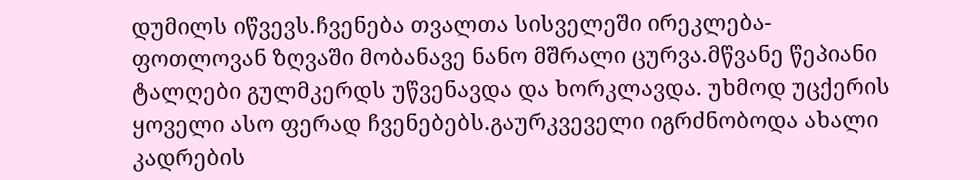დუმილს იწვევს.ჩვენება თვალთა სისველეში ირეკლება-ფოთლოვან ზღვაში მობანავე ნანო მშრალი ცურვა.მწვანე წეპიანი ტალღები გულმკერდს უწვენავდა და ხორკლავდა. უხმოდ უცქერის ყოველი ასო ფერად ჩვენებებს.გაურკვეველი იგრძნობოდა ახალი კადრების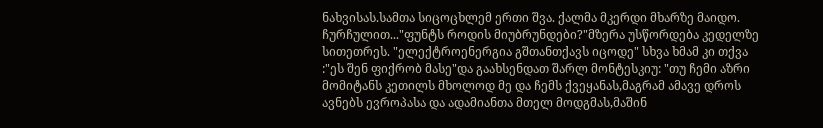ნახვისას.სამთა სიცოცხლემ ერთი შვა. ქალმა მკერდი მხარზე მაიდო. ჩურჩულით..."ფუნტს როდის მიუბრუნდები?"მზერა უსწორდება კედელზე სითეთრეს. "ელექტროენერგია გშთანთქავს იცოდე" სხვა ხმამ კი თქვა :"ეს შენ ფიქრობ მასე"და გაახსენდათ შარლ მონტესკიუ: "თუ ჩემი აზრი მომიტანს კეთილს მხოლოდ მე და ჩემს ქვეყანას,მაგრამ ამავე დროს ავნებს ევროპასა და ადამიანთა მთელ მოდგმას,მაშინ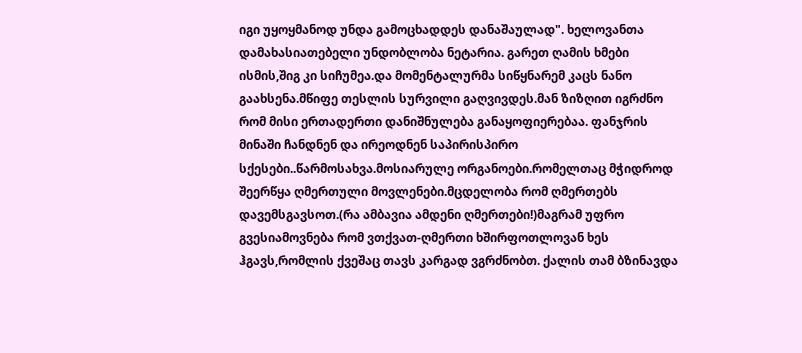იგი უყოყმანოდ უნდა გამოცხადდეს დანაშაულად". ხელოვანთა დამახასიათებელი უნდობლობა ნეტარია. გარეთ ღამის ხმები ისმის,შიგ კი სიჩუმეა.და მომენტალურმა სიწყნარემ კაცს ნანო გაახსენა.მწიფე თესლის სურვილი გაღვივდეს.მან ზიზღით იგრძნო რომ მისი ერთადერთი დანიშნულება განაყოფიერებაა. ფანჯრის მინაში ჩანდნენ და ირეოდნენ საპირისპირო სქესები..წარმოსახვა.მოსიარულე ორგანოები.რომელთაც მჭიდროდ შეერწყა ღმერთული მოვლენები.მცდელობა რომ ღმერთებს დავემსგავსოთ.(რა ამბავია ამდენი ღმერთები!)მაგრამ უფრო გვესიამოვნება რომ ვთქვათ-ღმერთი ხშირფოთლოვან ხეს ჰგავს,რომლის ქვეშაც თავს კარგად ვგრძნობთ. ქალის თამ ბზინავდა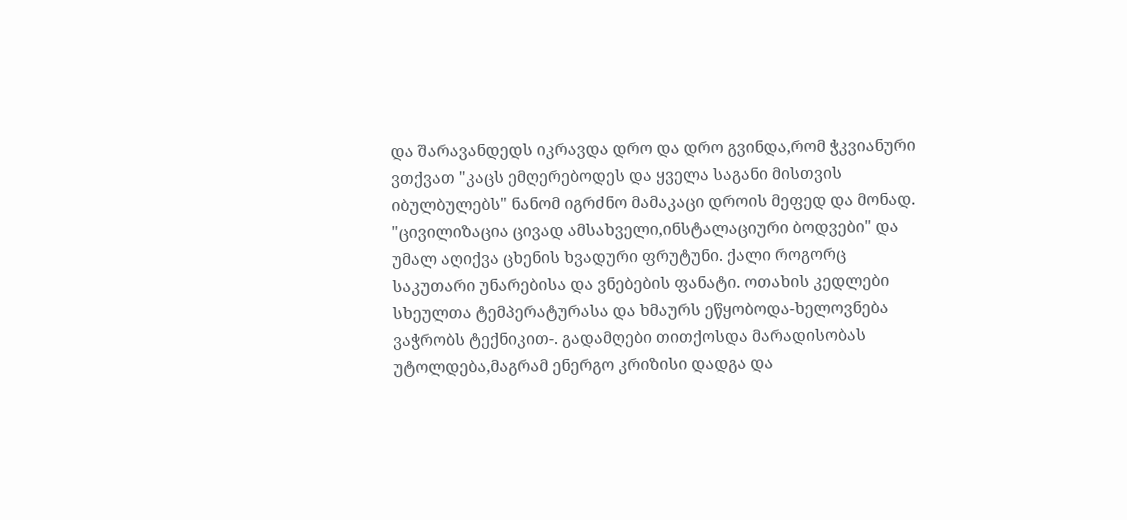და შარავანდედს იკრავდა დრო და დრო გვინდა,რომ ჭკვიანური ვთქვათ "კაცს ემღერებოდეს და ყველა საგანი მისთვის იბულბულებს" ნანომ იგრძნო მამაკაცი დროის მეფედ და მონად. "ცივილიზაცია ცივად ამსახველი,ინსტალაციური ბოდვები" და უმალ აღიქვა ცხენის ხვადური ფრუტუნი. ქალი როგორც საკუთარი უნარებისა და ვნებების ფანატი. ოთახის კედლები სხეულთა ტემპერატურასა და ხმაურს ეწყობოდა-ხელოვნება ვაჭრობს ტექნიკით-. გადამღები თითქოსდა მარადისობას უტოლდება,მაგრამ ენერგო კრიზისი დადგა და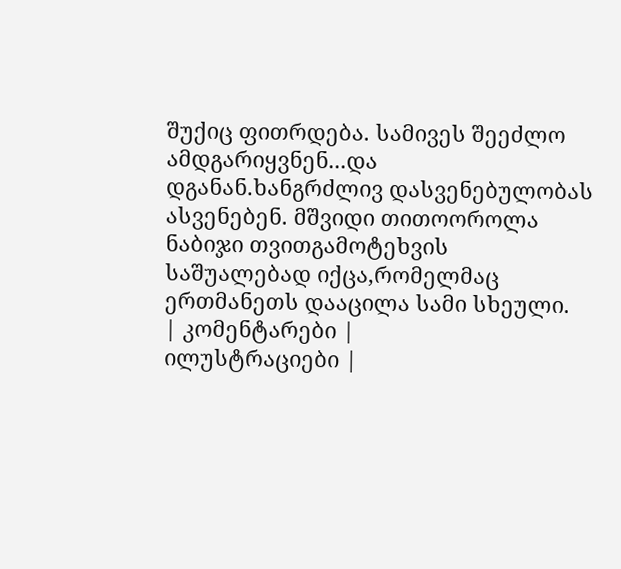შუქიც ფითრდება. სამივეს შეეძლო ამდგარიყვნენ...და დგანან.ხანგრძლივ დასვენებულობას ასვენებენ. მშვიდი თითოოროლა ნაბიჯი თვითგამოტეხვის საშუალებად იქცა,რომელმაც ერთმანეთს დააცილა სამი სხეული.
| კომენტარები |
ილუსტრაციები |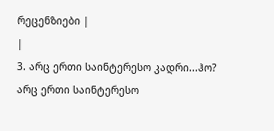რეცენზიები |
|
3. არც ერთი საინტერესო კადრი...ჰო? არც ერთი საინტერესო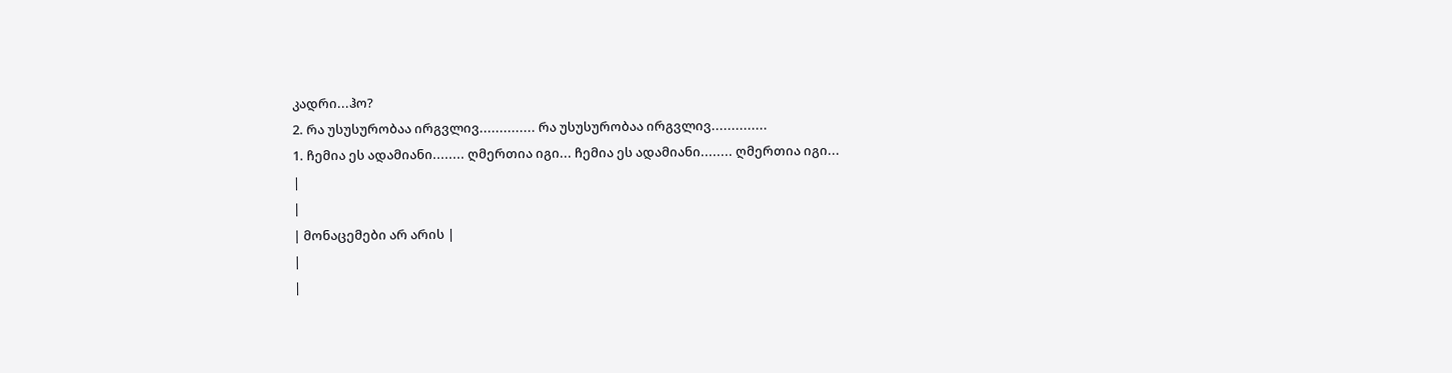კადრი...ჰო?
2. რა უსუსურობაა ირგვლივ.............. რა უსუსურობაა ირგვლივ..............
1. ჩემია ეს ადამიანი........ ღმერთია იგი... ჩემია ეს ადამიანი........ ღმერთია იგი...
|
|
| მონაცემები არ არის |
|
|